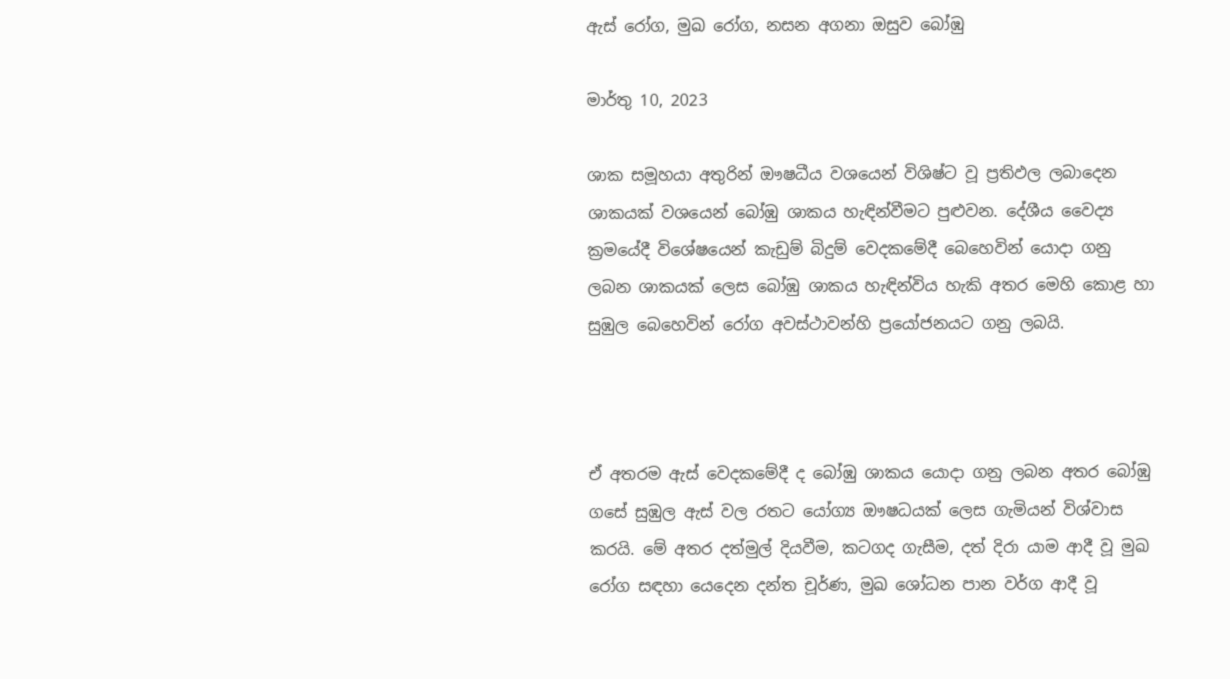ඇස් රෝග, මුඛ රෝග, නසන අගනා ඔසුව බෝඹු

මාර්තු 10, 2023

ශාක සමූහයා අතුරින් ඖෂධීය වශයෙන් විශිෂ්ට වූ ප්‍රතිඵල ලබාදෙන ශාකයක් වශයෙන් බෝඹු ශාකය හැඳින්වීමට පුළුවන. දේශීය වෛද්‍ය ක්‍රමයේදී විශේෂයෙන් කැඩුම් බිදුම් වෙදකමේදී බෙහෙවින් යොදා ගනු ලබන ශාකයක් ලෙස බෝඹු ශාකය හැඳින්විය හැකි අතර මෙහි කොළ හා සුඹුල බෙහෙවින් රෝග අවස්ථාවන්හි ප්‍රයෝජනයට ගනු ලබයි.



ඒ අතරම ඇස් වෙදකමේදී ද බෝඹු ශාකය යොදා ගනු ලබන අතර බෝඹු ගසේ සුඹුල ඇස් වල රතට යෝග්‍ය ඖෂධයක් ලෙස ගැමියන් විශ්වාස කරයි. මේ අතර දත්මුල් දියවීම, කටගද ගැසීම, දත් දිරා යාම ආදී වූ මුඛ රෝග සඳහා යෙදෙන දන්ත චූර්ණ, මුඛ ශෝධන පාන වර්ග ආදී වූ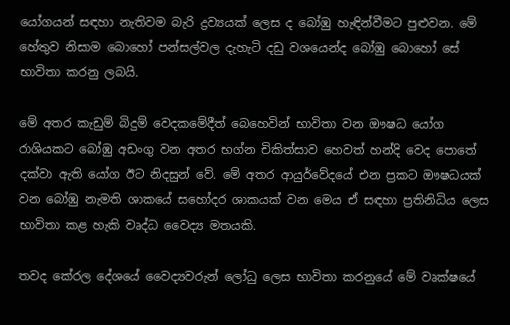යෝගයන් සඳහා නැතිවම බැරි ද්‍රව්‍යයක් ලෙස ද බෝඹු හැඳින්වීමට පුළුවන. මේ හේතුව නිසාම බොහෝ පන්සල්වල දැහැටි දඩු වශයෙන්ද බෝඹු බොහෝ සේ භාවිතා කරනු ලබයි.

මේ අතර කැඩුම් බිදුම් වෙදකමේදීත් බෙහෙවින් භාවිතා වන ඖෂධ යෝග රාශියකට බෝඹු අඩංගු වන අතර භග්න චිකිත්සාව හෙවත් හන්දි වෙද පොතේ දක්වා ඇති යෝග ඊට නිදසුන් වේ. මේ අතර ආයුර්වේදයේ එන ප්‍රකට ඖෂධයක් වන බෝඹු නැමති ශාකයේ සහෝදර ශාකයක් වන මෙය ඒ සඳහා ප්‍රතිනිධිය ලෙස භාවිතා කළ හැකි වෘද්ධ වෛද්‍ය මතයකි.

තවද කේරල දේශයේ වෛද්‍යවරුන් ලෝධු ලෙස භාවිතා කරනුයේ මේ වෘක්ෂයේ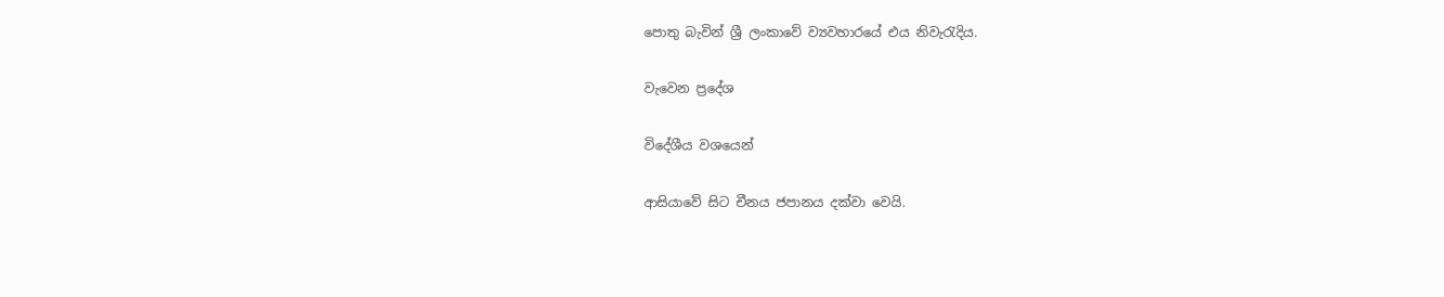පොතු බැවින් ශ්‍රී ලංකාවේ ව්‍යවහාරයේ එය නිවැරැදිය.

වැවෙන ප්‍රදේශ

විදේශීය වශයෙන්

ආසියාවේ සිට චීනය ජපානය දක්වා වෙයි.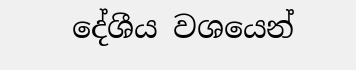දේශීය වශයෙන්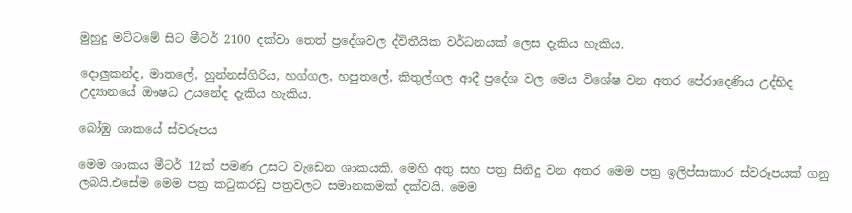මුහුදු මට්ටමේ සිට මීටර් 2100 දක්වා තෙත් ප්‍රදේශවල ද්විතීයික වර්ධනයක් ලෙස දැකිය හැකිය.

දොලුකන්ද, මාතලේ, හුන්නස්ගිරිය, හග්ගල, හපුතලේ, කිතුල්ගල ආදී ප්‍රදේශ වල මෙය විශේෂ වන අතර පේරාදෙණිය උද්භිද උද්‍යානයේ ඖෂධ උයනේද දැකිය හැකිය.

බෝඹු ශාකයේ ස්වරූපය

මෙම ශාකය මීටර් 12ක් පමණ උසට වැඩෙන ශාකයකි. මෙහි අතු සහ පත්‍ර සිනිදු වන අතර මෙම පත්‍ර ඉලිප්සාකාර ස්වරූපයක් ගනු ලබයි.එසේම මෙම පත්‍ර කටුකරඩු පත්‍රවලට සමානකමක් දක්වයි. මෙම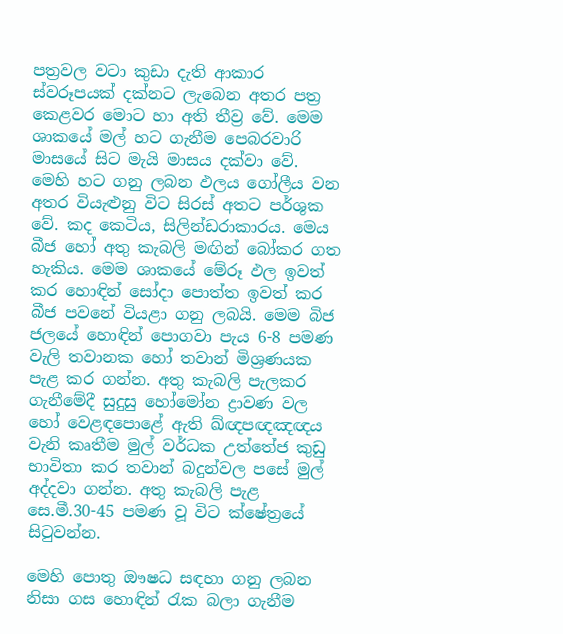පත්‍රවල වටා කුඩා දැති ආකාර ස්වරූපයක් දක්නට ලැබෙන අතර පත්‍ර කෙළවර මොට හා අති තීව්‍ර වේ. මෙම ශාකයේ මල් හට ගැනීම පෙබරවාරි මාසයේ සිට මැයි මාසය දක්වා වේ. මෙහි හට ගනු ලබන ඵලය ගෝලීය වන අතර වියැළුනු විට සිරස් අතට පර්ශුක වේ. කද කෙටිය, සිලින්ඩරාකාරය. මෙය බීජ හෝ අතු කැබලි මඟින් බෝකර ගත හැකිය. මෙම ශාකයේ මේරූ ඵල ඉවත් කර හොඳින් සෝදා පොත්ත ඉවත් කර බීජ පවනේ වියළා ගනු ලබයි. මෙම බිජ ජලයේ හොඳින් පොගවා පැය 6-8 පමණ වැලි තවානක හෝ තවාන් මිශ්‍රණයක පැළ කර ගන්න. අතු කැබලි පැලකර ගැනීමේදී සුදුසු හෝමෝන ද්‍රාවණ වල හෝ වෙළඳපොළේ ඇති ඛ්ඥපඥඤඥය වැනි කෘතීම මුල් වර්ධක උත්තේජ කුඩු භාවිතා කර තවාන් බදුන්වල පසේ මුල් අද්දවා ගන්න. අතු කැබලි පැළ සෙ.මී.30-45 පමණ වූ විට ක්ෂේත්‍රයේ සිටුවන්න.

මෙහි පොතු ඖෂධ සඳහා ගනු ලබන නිසා ගස හොඳින් රැක බලා ගැනීම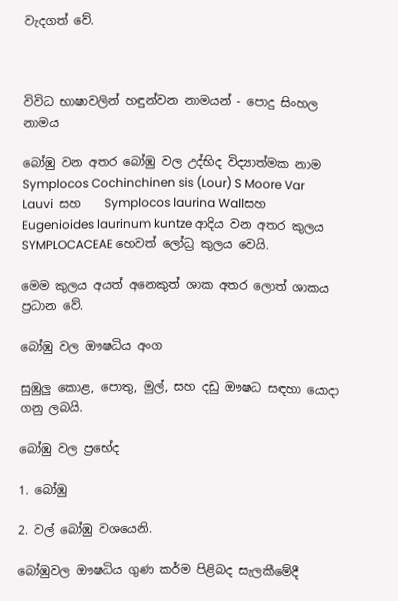වැදගත් වේ.



විවිධ භාෂාවලින් හඳුන්වන නාමයන් - පොදු සිංහල නාමය

බෝඹු වන අතර බෝඹු වල උද්භිද විද්‍යාත්මක නාම Symplocos Cochinchinen sis (Lour) S Moore Var Lauvi  සහ    Symplocos laurina Wallසහ Eugenioides laurinum kuntze ආදිය වන අතර කුලය SYMPLOCACEAE හෙවත් ලෝධ්‍ර කුලය වෙයි.

මෙම කුලය අයත් අනෙකුත් ශාක අතර ලොත් ශාකය ප්‍රධාන වේ.

බෝඹු වල ඖෂධිය අංග

සුඹුලු කොළ, පොතු, මුල්, සහ දඩු ඖෂධ සඳහා යොදා ගනු ලබයි.

බෝඹු වල ප්‍රභේද

1. බෝඹු

2. වල් බෝඹු වශයෙනි.

බෝඹුවල ඖෂධිය ගුණ කර්ම පිළිබද සැලකීමේදී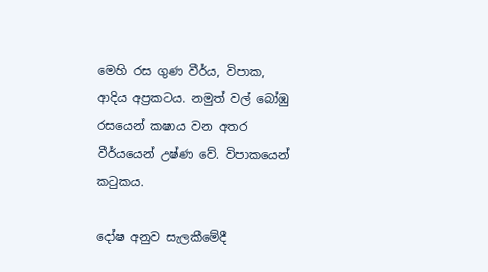මෙහි රස ගුණ වීර්ය, විපාක, ආදිය අප්‍රකටය. නමුත් වල් බෝඹු රසයෙන් කෂාය වන අතර වීර්යයෙන් උෂ්ණ වේ. විපාකයෙන් කටුකය.

දෝෂ අනුව සැලකීමේදී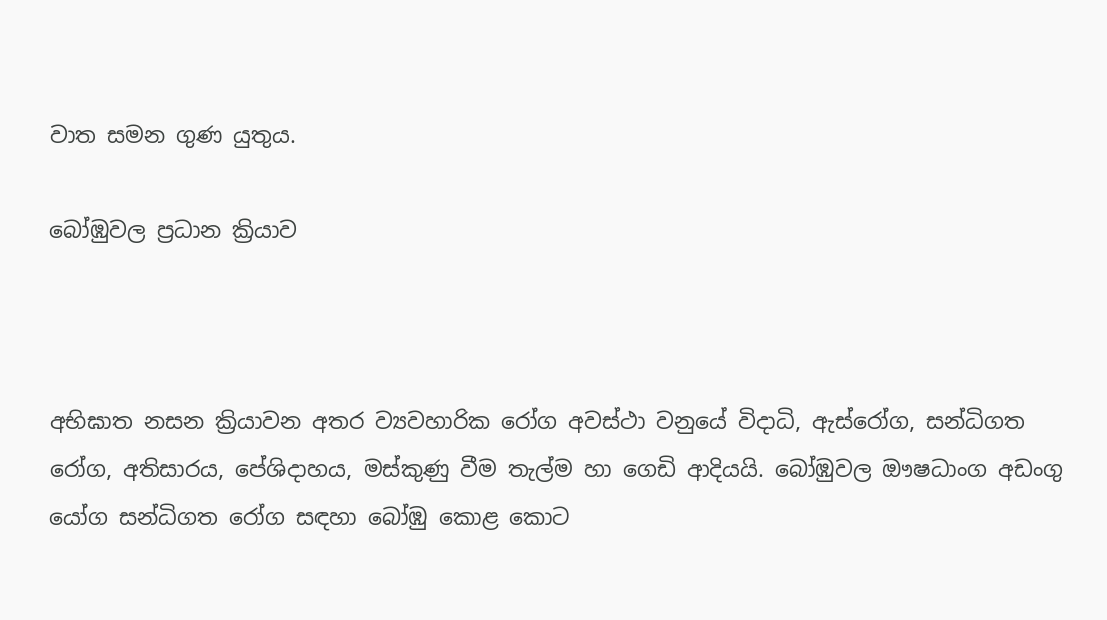වාත සමන ගුණ යුතුය.

බෝඹුවල ප්‍රධාන ක්‍රියාව



අභිඝාත නසන ක්‍රියාවන අතර ව්‍යවහාරික රෝග අවස්ථා වනුයේ විදාධි, ඇස්රෝග, සන්ධිගත රෝග, අතිසාරය, පේශිදාහය, මස්කුණු වීම තැල්ම හා ගෙඩි ආදියයි. බෝඹුවල ඖෂධාංග අඩංගු යෝග සන්ධිගත රෝග සඳහා බෝඹු කොළ කොට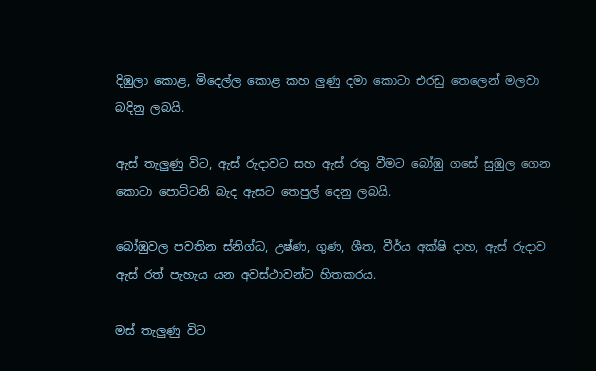දිඹුලා කොළ, මිදෙල්ල කොළ කහ ලුණු දමා කොටා එරඩු තෙලෙන් මලවා බදිනු ලබයි.

ඇස් තැලුණු විට, ඇස් රුදාවට සහ ඇස් රතු වීමට බෝඹු ගසේ සුඹුල ගෙන කොටා පොට්ටනි බැද ඇසට තෙපුල් දෙනු ලබයි.

බෝඹුවල පවතින ස්නිග්ධ, උෂ්ණ, ගුණ, ශීත, වීර්ය අක්ෂි දාහ, ඇස් රුදාව ඇස් රත් පැහැය යන අවස්ථාවන්ට හිතකරය.

මස් තැලුණු විට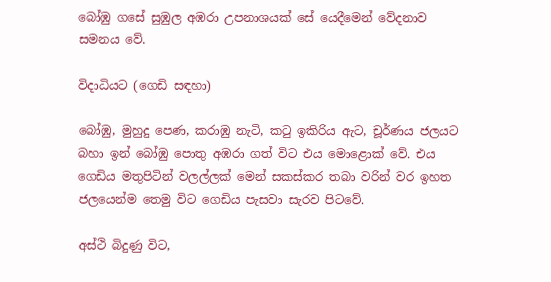බෝඹු ගසේ සුඹුල අඹරා උපනාශයක් සේ යෙදීමෙන් වේදනාව සමනය වේ.

විදාධියට (ගෙඩි සඳහා)

බෝඹු, මුහුදු පෙණ, කරාඹු නැටි, කටු ඉකිරිය ඇට, චූර්ණය ජලයට බහා ඉන් බෝඹු පොතු අඹරා ගත් විට එය මොළොක් වේ. එය ගෙඩිය මතුපිටින් වලල්ලක් මෙන් සකස්කර තබා වරින් වර ඉහත ජලයෙන්ම තෙමු විට ගෙඩිය පැසවා සැරව පිටවේ.

අස්ථි බිදුණු විට,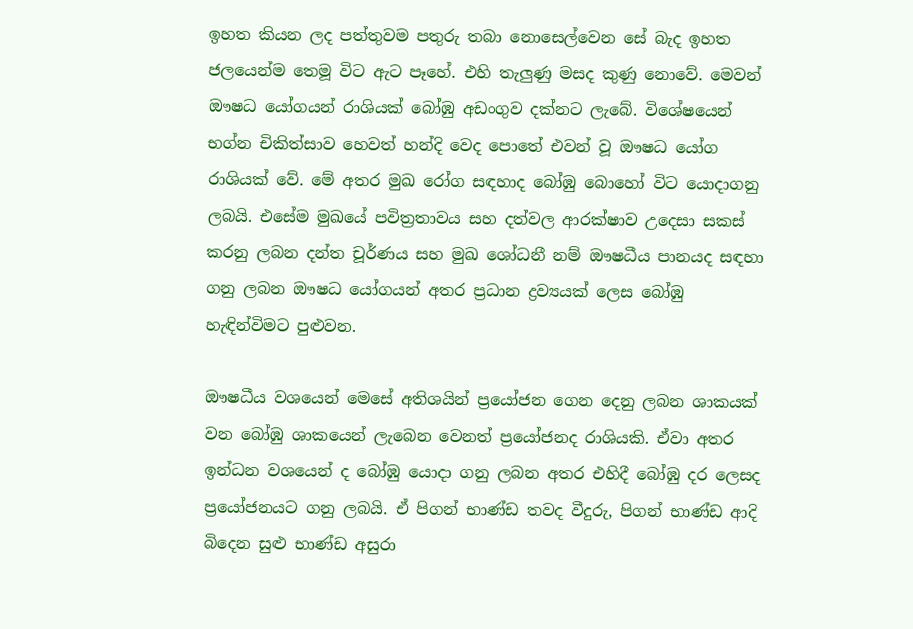ඉහත කියන ලද පත්තුවම පතුරු තබා නොසෙල්වෙන සේ බැද ඉහත ජලයෙන්ම තෙමූ විට ඇට පෑහේ. එහි තැලුණු මසද කුණු නොවේ. මෙවන් ඖෂධ යෝගයන් රාශියක් බෝඹු අඩංගුව දක්නට ලැබේ. විශේෂයෙන් භග්න චිකිත්සාව හෙවත් හන්දි වෙද පොතේ එවන් වූ ඖෂධ යෝග රාශියක් වේ. මේ අතර මුඛ රෝග සඳහාද බෝඹු බොහෝ විට යොදාගනු ලබයි. එසේම මුඛයේ පවිත්‍රතාවය සහ දත්වල ආරක්ෂාව උදෙසා සකස් කරනු ලබන දන්ත චූර්ණය සහ මුඛ ශෝධනී නම් ඖෂධීය පානයද සඳහා ගනු ලබන ඖෂධ යෝගයන් අතර ප්‍රධාන ද්‍රව්‍යයක් ලෙස බෝඹු හැඳින්විමට පුළුවන.

ඖෂධීය වශයෙන් මෙසේ අතිශයින් ප්‍රයෝජන ගෙන දෙනු ලබන ශාකයක් වන බෝඹු ශාකයෙන් ලැබෙන වෙනත් ප්‍රයෝජනද රාශියකි. ඒවා අතර ඉන්ධන වශයෙන් ද බෝඹු යොදා ගනු ලබන අතර එහිදී බෝඹු දර ලෙසද ප්‍රයෝජනයට ගනු ලබයි. ඒ පිගන් භාණ්ඩ තවද වීදුරු, පිගන් භාණ්ඩ ආදි බිදෙන සුළු භාණ්ඩ අසුරා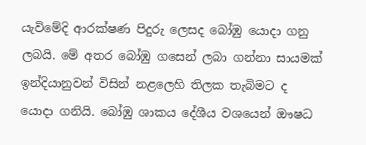යැවිමේදි ආරක්ෂණ පිදුරු ලෙසද බෝඹු යොදා ගනු ලබයි. මේ අතර බෝඹු ගසෙන් ලබා ගන්නා සායමක් ඉන්දියානුවන් විසින් නළලෙහි තිලක තැබිමට ද යොදා ගනියි. බෝඹු ශාකය දේශීය වශයෙන් ඖෂධ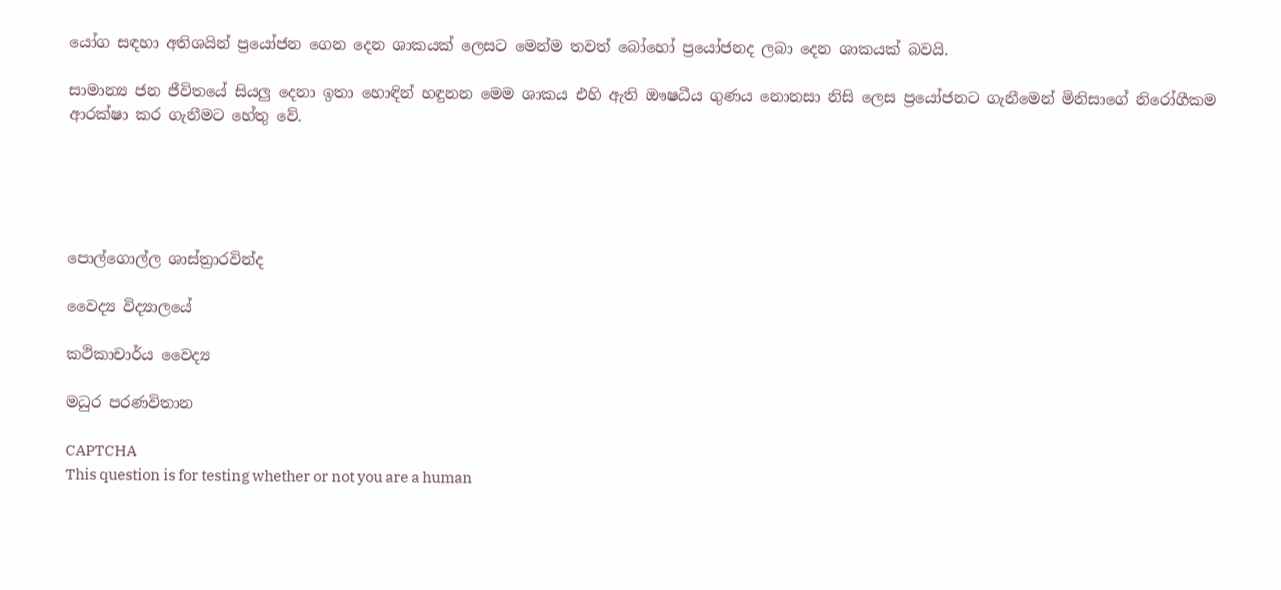යෝග සඳහා අතිශයින් ප්‍රයෝජන ගෙන දෙන ශාකයක් ලෙසට මෙන්ම තවත් බෝහෝ ප්‍රයෝජනද ලබා දෙන ශාකයක් බවයි.

සාමාන්‍ය ජන ජීවිතයේ සියලු දෙනා ඉතා හොඳින් හඳුනන මෙම ශාකය එහි ඇති ඖෂධීය ගුණය නොනසා නිසි ලෙස ප්‍රයෝජනට ගැනීමෙන් මිනිසාගේ නිරෝගීකම ආරක්ෂා කර ගැනීමට හේතු වේ.





පොල්ගොල්ල ශාස්ත්‍රාරවින්ද

වෛද්‍ය විද්‍යාලයේ

කථිකාචාර්ය වෛද්‍ය

මධුර පරණවිතාන

CAPTCHA
This question is for testing whether or not you are a human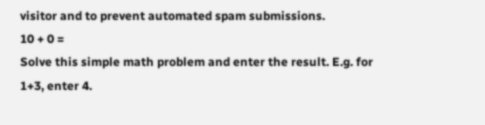visitor and to prevent automated spam submissions.
10 + 0 =
Solve this simple math problem and enter the result. E.g. for 1+3, enter 4.